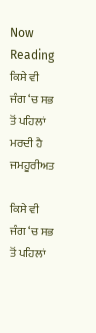Now Reading
ਕਿਸੇ ਵੀ ਜੰਗ ‘ਚ ਸਭ ਤੋਂ ਪਹਿਲਾਂ ਮਰਦੀ ਹੈ ਜਮਹੂਰੀਅਤ

ਕਿਸੇ ਵੀ ਜੰਗ ‘ਚ ਸਭ ਤੋਂ ਪਹਿਲਾਂ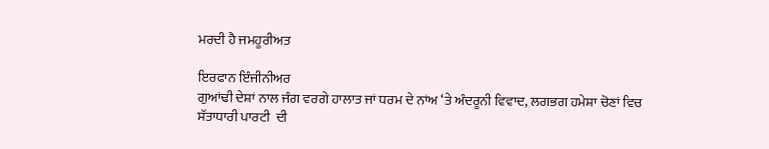ਮਰਦੀ ਹੈ ਜਮਹੂਰੀਅਤ

ਇਰਫਾਨ ਇੰਜੀਨੀਅਰ
ਗੁਆਂਢੀ ਦੇਸ਼ਾਂ ਨਾਲ ਜੰਗ ਵਰਗੇ ਹਾਲਾਤ ਜਾਂ ਧਰਮ ਦੇ ਨਾਂਅ ‘ਤੇ ਅੰਦਰੂਨੀ ਵਿਵਾਦ, ਲਗਭਗ ਹਮੇਸ਼ਾ ਚੋਣਾਂ ਵਿਚ ਸੱਤਾਧਾਰੀ ਪਾਰਟੀ  ਦੀ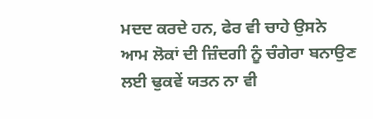ਮਦਦ ਕਰਦੇ ਹਨ, ਫੇਰ ਵੀ ਚਾਹੇ ਉਸਨੇ ਆਮ ਲੋਕਾਂ ਦੀ ਜ਼ਿੰਦਗੀ ਨੂੰ ਚੰਗੇਰਾ ਬਨਾਉਣ ਲਈ ਢੁਕਵੇਂ ਯਤਨ ਨਾ ਵੀ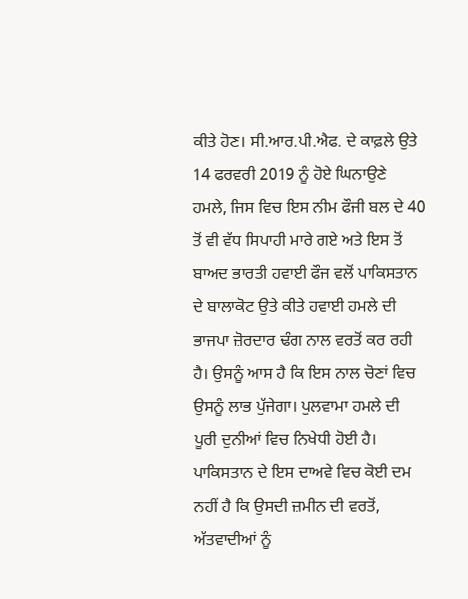ਕੀਤੇ ਹੋਣ। ਸੀ.ਆਰ.ਪੀ.ਐਫ. ਦੇ ਕਾਫ਼ਲੇ ਉਤੇ 14 ਫਰਵਰੀ 2019 ਨੂੰ ਹੋਏ ਘਿਨਾਉਣੇ ਹਮਲੇ, ਜਿਸ ਵਿਚ ਇਸ ਨੀਮ ਫੌਜੀ ਬਲ ਦੇ 40 ਤੋਂ ਵੀ ਵੱਧ ਸਿਪਾਹੀ ਮਾਰੇ ਗਏ ਅਤੇ ਇਸ ਤੋਂ ਬਾਅਦ ਭਾਰਤੀ ਹਵਾਈ ਫੌਜ ਵਲੋਂ ਪਾਕਿਸਤਾਨ ਦੇ ਬਾਲਾਕੋਟ ਉਤੇ ਕੀਤੇ ਹਵਾਈ ਹਮਲੇ ਦੀ ਭਾਜਪਾ ਜ਼ੋਰਦਾਰ ਢੰਗ ਨਾਲ ਵਰਤੋਂ ਕਰ ਰਹੀ ਹੈ। ਉਸਨੂੰ ਆਸ ਹੈ ਕਿ ਇਸ ਨਾਲ ਚੋਣਾਂ ਵਿਚ ਉਸਨੂੰ ਲਾਭ ਪੁੱਜੇਗਾ। ਪੁਲਵਾਮਾ ਹਮਲੇ ਦੀ ਪੂਰੀ ਦੁਨੀਆਂ ਵਿਚ ਨਿਖੇਧੀ ਹੋਈ ਹੈ। ਪਾਕਿਸਤਾਨ ਦੇ ਇਸ ਦਾਅਵੇ ਵਿਚ ਕੋਈ ਦਮ ਨਹੀਂ ਹੈ ਕਿ ਉਸਦੀ ਜ਼ਮੀਨ ਦੀ ਵਰਤੋਂ, ਅੱਤਵਾਦੀਆਂ ਨੂੰ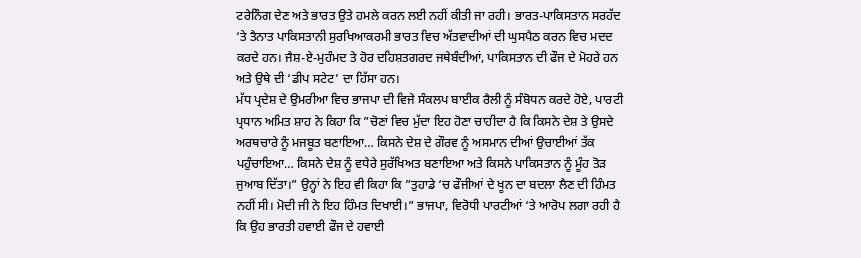ਟਰੇਨਿੰਗ ਦੇਣ ਅਤੇ ਭਾਰਤ ਉਤੇ ਹਮਲੇ ਕਰਨ ਲਈ ਨਹੀਂ ਕੀਤੀ ਜਾ ਰਹੀ। ਭਾਰਤ-ਪਾਕਿਸਤਾਨ ਸਰਹੱਦ ‘ਤੇ ਤੈਨਾਤ ਪਾਕਿਸਤਾਨੀ ਸੁਰਖਿਆਕਰਮੀ ਭਾਰਤ ਵਿਚ ਅੱਤਵਾਦੀਆਂ ਦੀ ਘੁਸਪੈਠ ਕਰਨ ਵਿਚ ਮਦਦ ਕਰਦੇ ਹਨ। ਜੈਸ਼-ਏ-ਮੁਹੰਮਦ ਤੇ ਹੋਰ ਦਹਿਸ਼ਤਗਰਦ ਜਥੇਬੰਦੀਆਂ, ਪਾਕਿਸਤਾਨ ਦੀ ਫੌਜ ਦੇ ਮੋਹਰੇ ਹਨ ਅਤੇ ਉਥੇ ਦੀ ‘ਡੀਪ ਸਟੇਟ’ ਦਾ ਹਿੱਸਾ ਹਨ।
ਮੱਧ ਪ੍ਰਦੇਸ਼ ਦੇ ਉਮਰੀਆ ਵਿਚ ਭਾਜਪਾ ਦੀ ਵਿਜੇ ਸੰਕਲਪ ਬਾਈਕ ਰੈਲੀ ਨੂੰ ਸੰਬੋਧਨ ਕਰਦੇ ਹੋਏ, ਪਾਰਟੀ ਪ੍ਰਧਾਨ ਅਮਿਤ ਸ਼ਾਹ ਨੇ ਕਿਹਾ ਕਿ ”ਚੋਣਾਂ ਵਿਚ ਮੁੱਦਾ ਇਹ ਹੋਣਾ ਚਾਹੀਦਾ ਹੈ ਕਿ ਕਿਸਨੇ ਦੇਸ਼ ਤੇ ਉਸਦੇ ਅਰਥਚਾਰੇ ਨੂੰ ਮਜਬੂਤ ਬਣਾਇਆ… ਕਿਸਨੇ ਦੇਸ਼ ਦੇ ਗੌਰਵ ਨੂੰ ਅਸਮਾਨ ਦੀਆਂ ਉਚਾਈਆਂ ਤੱਕ ਪਹੁੰਚਾਇਆ… ਕਿਸਨੇ ਦੇਸ਼ ਨੂੰ ਵਧੇਰੇ ਸੁਰੱਖਿਅਤ ਬਣਾਇਆ ਅਤੇ ਕਿਸਨੇ ਪਾਕਿਸਤਾਨ ਨੂੰ ਮੂੰਹ ਤੋੜ ਜੁਆਬ ਦਿੱਤਾ।” ਉਨ੍ਹਾਂ ਨੇ ਇਹ ਵੀ ਕਿਹਾ ਕਿ ”ਤੁਹਾਡੇ ‘ਚ ਫੌਜੀਆਂ ਦੇ ਖੂਨ ਦਾ ਬਦਲਾ ਲੈਣ ਦੀ ਹਿੰਮਤ ਨਹੀਂ ਸੀ। ਮੋਦੀ ਜੀ ਨੇ ਇਹ ਹਿੰਮਤ ਦਿਖਾਈ।” ਭਾਜਪਾ, ਵਿਰੋਧੀ ਪਾਰਟੀਆਂ ‘ਤੇ ਆਰੋਪ ਲਗਾ ਰਹੀ ਹੈ ਕਿ ਉਹ ਭਾਰਤੀ ਹਵਾਈ ਫੌਜ ਦੇ ਹਵਾਈ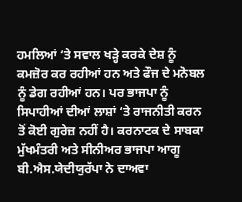ਹਮਲਿਆਂ ‘ਤੇ ਸਵਾਲ ਖੜ੍ਹੇ ਕਰਕੇ ਦੇਸ਼ ਨੂੰ ਕਮਜ਼ੋਰ ਕਰ ਰਹੀਆਂ ਹਨ ਅਤੇ ਫੌਜ ਦੇ ਮਨੋਬਲ ਨੂੰ ਡੇਗ ਰਹੀਆਂ ਹਨ। ਪਰ ਭਾਜਪਾ ਨੂੰ ਸਿਪਾਹੀਆਂ ਦੀਆਂ ਲਾਸ਼ਾਂ ‘ਤੇ ਰਾਜਨੀਤੀ ਕਰਨ ਤੋਂ ਕੋਈ ਗੁਰੇਜ਼ ਨਹੀਂ ਹੈ। ਕਰਨਾਟਕ ਦੇ ਸਾਬਕਾ ਮੁੱਖਮੰਤਰੀ ਅਤੇ ਸੀਨੀਅਰ ਭਾਜਪਾ ਆਗੂ ਬੀ.ਐਸ.ਯੇਦੀਯੁਰੱਪਾ ਨੇ ਦਾਅਵਾ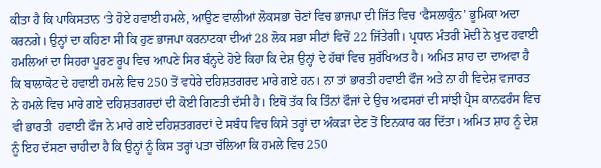ਕੀਤਾ ਹੈ ਕਿ ਪਾਕਿਸਤਾਨ ‘ਤੇ ਹੋਏ ਹਵਾਈ ਹਮਲੇ, ਆਉਣ ਵਾਲੀਆਂ ਲੋਕਸਭਾ ਚੋਣਾਂ ਵਿਚ ਭਾਜਪਾ ਦੀ ਜਿੱਤ ਵਿਚ ‘ਫੈਸਲਾਕੁੰਨ’ ਭੂਮਿਕਾ ਅਦਾ ਕਰਨਗੇ। ਉਨ੍ਹਾਂ ਦਾ ਕਹਿਣਾ ਸੀ ਕਿ ਹੁਣ ਭਾਜਪਾ ਕਰਨਾਟਕਾ ਦੀਆਂ 28 ਲੋਕ ਸਭਾ ਸੀਟਾਂ ਵਿਚੋਂ 22 ਜਿੱਤੇਗੀ। ਪ੍ਰਧਾਨ ਮੰਤਰੀ ਮੋਦੀ ਨੇ ਖ਼ੁਦ ਹਵਾਈ ਹਮਲਿਆਂ ਦਾ ਸਿਹਰਾ ਪੂਰਣ ਰੂਪ ਵਿਚ ਆਪਣੇ ਸਿਰ ਬੰਨ੍ਹਦੇ ਹੋਏ ਕਿਹਾ ਕਿ ਦੇਸ਼ ਉਨ੍ਹਾਂ ਦੇ ਹੱਥਾਂ ਵਿਚ ਸੁਰੱਖਿਅਤ ਹੈ। ਅਮਿਤ ਸ਼ਾਹ ਦਾ ਦਾਅਵਾ ਹੈ ਕਿ ਬਾਲਾਕੋਟ ਦੇ ਹਵਾਈ ਹਮਲੇ ਵਿਚ 250 ਤੋਂ ਵਧੇਰੇ ਦਹਿਸ਼ਤਗਰਦ ਮਾਰੇ ਗਏ ਹਨ। ਨਾ ਤਾਂ ਭਾਰਤੀ ਹਵਾਈ ਫੌਜ ਅਤੇ ਨਾ ਹੀ ਵਿਦੇਸ਼ ਵਜਾਰਤ ਨੇ ਹਮਲੇ ਵਿਚ ਮਾਰੇ ਗਏ ਦਹਿਸ਼ਤਗਰਦਾਂ ਦੀ ਕੋਈ ਗਿਣਤੀ ਦੱਸੀ ਹੈ। ਇਥੋਂ ਤੱਕ ਕਿ ਤਿੰਨਾਂ ਫੌਜਾਂ ਦੇ ਉਚ ਅਫਸਰਾਂ ਦੀ ਸਾਂਝੀ ਪ੍ਰੈਸ ਕਾਨਫਰੰਸ ਵਿਚ ਵੀ ਭਾਰਤੀ  ਹਵਾਈ ਫੌਜ ਨੇ ਮਾਰੇ ਗਏ ਦਹਿਸ਼ਤਗਰਦਾਂ ਦੇ ਸਬੰਧ ਵਿਚ ਕਿਸੇ ਤਰ੍ਹਾਂ ਦਾ ਅੰਕੜਾ ਦੇਣ ਤੋਂ ਇਨਕਾਰ ਕਰ ਦਿੱਤਾ। ਅਮਿਤ ਸ਼ਾਹ ਨੂੰ ਦੇਸ਼ ਨੂੰ ਇਹ ਦੱਸਣਾ ਚਾਹੀਦਾ ਹੈ ਕਿ ਉਨ੍ਹਾਂ ਨੂੰ ਕਿਸ ਤਰ੍ਹਾਂ ਪਤਾ ਚੱਲਿਆ ਕਿ ਹਮਲੇ ਵਿਚ 250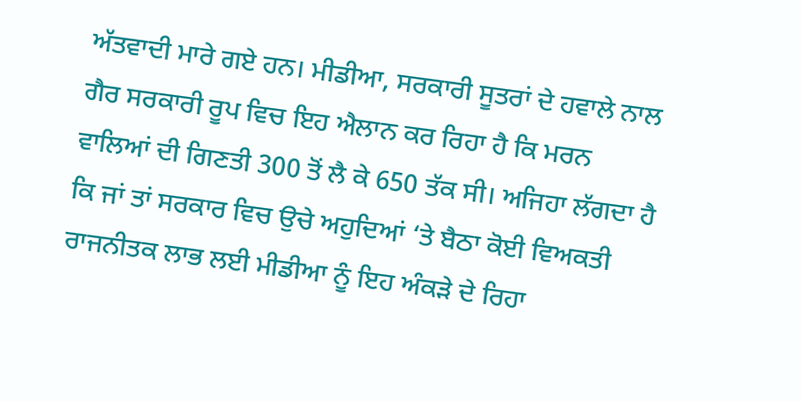ਅੱਤਵਾਦੀ ਮਾਰੇ ਗਏ ਹਨ। ਮੀਡੀਆ, ਸਰਕਾਰੀ ਸੂਤਰਾਂ ਦੇ ਹਵਾਲੇ ਨਾਲ ਗੈਰ ਸਰਕਾਰੀ ਰੂਪ ਵਿਚ ਇਹ ਐਲਾਨ ਕਰ ਰਿਹਾ ਹੈ ਕਿ ਮਰਨ ਵਾਲਿਆਂ ਦੀ ਗਿਣਤੀ 300 ਤੋਂ ਲੈ ਕੇ 650 ਤੱਕ ਸੀ। ਅਜਿਹਾ ਲੱਗਦਾ ਹੈ ਕਿ ਜਾਂ ਤਾਂ ਸਰਕਾਰ ਵਿਚ ਉਚੇ ਅਹੁਦਿਆਂ ‘ਤੇ ਬੈਠਾ ਕੋਈ ਵਿਅਕਤੀ ਰਾਜਨੀਤਕ ਲਾਭ ਲਈ ਮੀਡੀਆ ਨੂੰ ਇਹ ਅੰਕੜੇ ਦੇ ਰਿਹਾ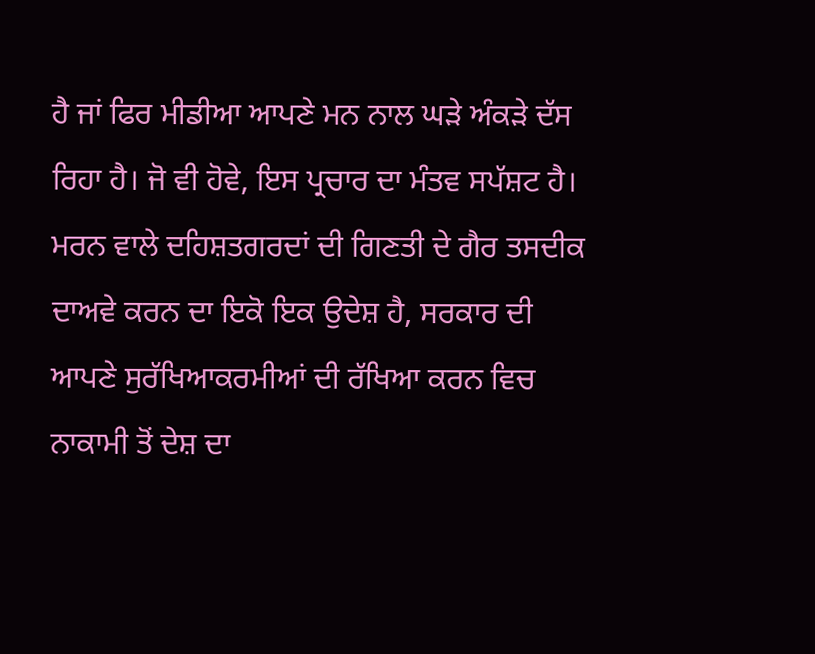ਹੈ ਜਾਂ ਫਿਰ ਮੀਡੀਆ ਆਪਣੇ ਮਨ ਨਾਲ ਘੜੇ ਅੰਕੜੇ ਦੱਸ ਰਿਹਾ ਹੈ। ਜੋ ਵੀ ਹੋਵੇ, ਇਸ ਪ੍ਰਚਾਰ ਦਾ ਮੰਤਵ ਸਪੱਸ਼ਟ ਹੈ।
ਮਰਨ ਵਾਲੇ ਦਹਿਸ਼ਤਗਰਦਾਂ ਦੀ ਗਿਣਤੀ ਦੇ ਗੈਰ ਤਸਦੀਕ ਦਾਅਵੇ ਕਰਨ ਦਾ ਇਕੋ ਇਕ ਉਦੇਸ਼ ਹੈ, ਸਰਕਾਰ ਦੀ ਆਪਣੇ ਸੁਰੱਖਿਆਕਰਮੀਆਂ ਦੀ ਰੱਖਿਆ ਕਰਨ ਵਿਚ ਨਾਕਾਮੀ ਤੋਂ ਦੇਸ਼ ਦਾ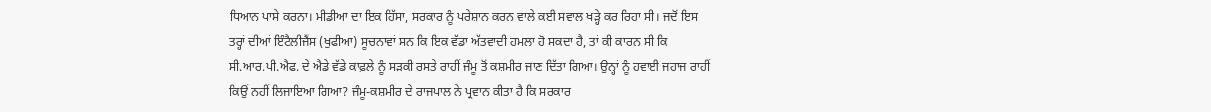ਧਿਆਨ ਪਾਸੇ ਕਰਨਾ। ਮੀਡੀਆ ਦਾ ਇਕ ਹਿੱਸਾ, ਸਰਕਾਰ ਨੂੰ ਪਰੇਸ਼ਾਨ ਕਰਨ ਵਾਲੇ ਕਈ ਸਵਾਲ ਖੜ੍ਹੇ ਕਰ ਰਿਹਾ ਸੀ। ਜਦੋਂ ਇਸ ਤਰ੍ਹਾਂ ਦੀਆਂ ਇੰਟੈਲੀਜੈਂਸ (ਖੁਫੀਆ) ਸੂਚਨਾਵਾਂ ਸਨ ਕਿ ਇਕ ਵੱਡਾ ਅੱਤਵਾਦੀ ਹਮਲਾ ਹੋ ਸਕਦਾ ਹੈ, ਤਾਂ ਕੀ ਕਾਰਨ ਸੀ ਕਿ ਸੀ.ਆਰ.ਪੀ.ਐਫ. ਦੇ ਐਡੇ ਵੱਡੇ ਕਾਫ਼ਲੇ ਨੂੰ ਸੜਕੀ ਰਸਤੇ ਰਾਹੀਂ ਜੰਮੂ ਤੋਂ ਕਸ਼ਮੀਰ ਜਾਣ ਦਿੱਤਾ ਗਿਆ। ਉਨ੍ਹਾਂ ਨੂੰ ਹਵਾਈ ਜਹਾਜ ਰਾਹੀਂ ਕਿਉਂ ਨਹੀਂ ਲਿਜਾਇਆ ਗਿਆ? ਜੰਮੂ-ਕਸ਼ਮੀਰ ਦੇ ਰਾਜਪਾਲ ਨੇ ਪ੍ਰਵਾਨ ਕੀਤਾ ਹੈ ਕਿ ਸਰਕਾਰ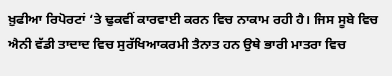ਖ਼ੁਫੀਆ ਰਿਪੋਰਟਾਂ ‘ਤੇ ਢੁਕਵੀਂ ਕਾਰਵਾਈ ਕਰਨ ਵਿਚ ਨਾਕਾਮ ਰਹੀ ਹੈ। ਜਿਸ ਸੂਬੇ ਵਿਚ ਐਨੀ ਵੱਡੀ ਤਾਦਾਦ ਵਿਚ ਸੁਰੱਖਿਆਕਰਮੀ ਤੈਨਾਤ ਹਨ ਉਥੇ ਭਾਰੀ ਮਾਤਰਾ ਵਿਚ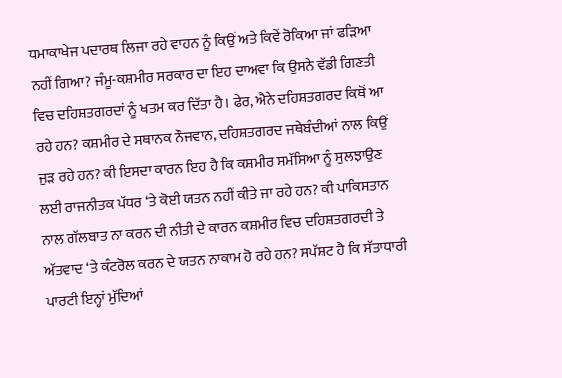ਧਮਾਕਾਖੇਜ ਪਦਾਰਥ ਲਿਜਾ ਰਹੇ ਵਾਹਨ ਨੂੰ ਕਿਉਂ ਅਤੇ ਕਿਵੇਂ ਰੋਕਿਆ ਜਾਂ ਫੜਿਆ ਨਹੀਂ ਗਿਆ? ਜੰਮੂ-ਕਸ਼ਮੀਰ ਸਰਕਾਰ ਦਾ ਇਹ ਦਾਅਵਾ ਕਿ ਉਸਨੇ ਵੱਡੀ ਗਿਣਤੀ ਵਿਚ ਦਹਿਸ਼ਤਗਰਦਾਂ ਨੂੰ ਖਤਮ ਕਰ ਦਿੱਤਾ ਹੈ। ਫੇਰ, ਐਨੇ ਦਹਿਸ਼ਤਗਰਦ ਕਿਥੋਂ ਆ ਰਹੇ ਹਨ? ਕਸ਼ਮੀਰ ਦੇ ਸਥਾਨਕ ਨੌਜਵਾਨ, ਦਹਿਸ਼ਤਗਰਦ ਜਥੇਬੰਦੀਆਂ ਨਾਲ ਕਿਉਂ ਜੁੜ ਰਹੇ ਹਨ? ਕੀ ਇਸਦਾ ਕਾਰਨ ਇਹ ਹੈ ਕਿ ਕਸ਼ਮੀਰ ਸਮੱਸਿਆ ਨੂੰ ਸੁਲਝਾਉਣ ਲਈ ਰਾਜਨੀਤਕ ਪੱਧਰ ‘ਤੇ ਕੋਈ ਯਤਨ ਨਹੀਂ ਕੀਤੇ ਜਾ ਰਹੇ ਹਨ? ਕੀ ਪਾਕਿਸਤਾਨ ਨਾਲ ਗੱਲਬਾਤ ਨਾ ਕਰਨ ਦੀ ਨੀਤੀ ਦੇ ਕਾਰਨ ਕਸ਼ਮੀਰ ਵਿਚ ਦਹਿਸ਼ਤਗਰਦੀ ਤੇ ਅੱਤਵਾਦ ‘ਤੇ ਕੰਟਰੋਲ ਕਰਨ ਦੇ ਯਤਨ ਨਾਕਾਮ ਹੋ ਰਹੇ ਹਨ? ਸਪੱਸ਼ਟ ਹੈ ਕਿ ਸੱਤਾਧਾਰੀ ਪਾਰਟੀ ਇਨ੍ਹਾਂ ਮੁੱਦਿਆਂ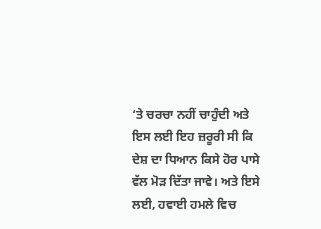‘ਤੇ ਚਰਚਾ ਨਹੀਂ ਚਾਹੁੰਦੀ ਅਤੇ ਇਸ ਲਈ ਇਹ ਜ਼ਰੂਰੀ ਸੀ ਕਿ ਦੇਸ਼ ਦਾ ਧਿਆਨ ਕਿਸੇ ਹੋਰ ਪਾਸੇ ਵੱਲ ਮੋੜ ਦਿੱਤਾ ਜਾਵੇ। ਅਤੇ ਇਸੇ ਲਈ, ਹਵਾਈ ਹਮਲੇ ਵਿਚ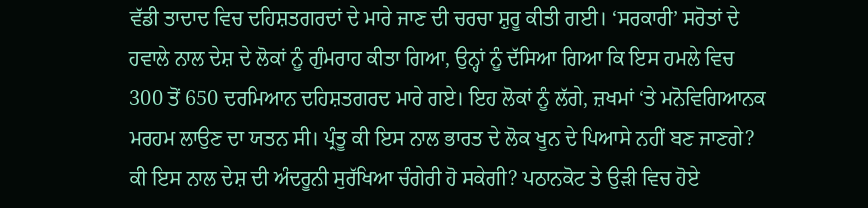ਵੱਡੀ ਤਾਦਾਦ ਵਿਚ ਦਹਿਸ਼ਤਗਰਦਾਂ ਦੇ ਮਾਰੇ ਜਾਣ ਦੀ ਚਰਚਾ ਸ਼ੁਰੂ ਕੀਤੀ ਗਈ। ‘ਸਰਕਾਰੀ’ ਸਰੋਤਾਂ ਦੇ ਹਵਾਲੇ ਨਾਲ ਦੇਸ਼ ਦੇ ਲੋਕਾਂ ਨੂੰ ਗੁੰਮਰਾਹ ਕੀਤਾ ਗਿਆ, ਉਨ੍ਹਾਂ ਨੂੰ ਦੱਸਿਆ ਗਿਆ ਕਿ ਇਸ ਹਮਲੇ ਵਿਚ 300 ਤੋਂ 650 ਦਰਮਿਆਨ ਦਹਿਸ਼ਤਗਰਦ ਮਾਰੇ ਗਏ। ਇਹ ਲੋਕਾਂ ਨੂੰ ਲੱਗੇ, ਜ਼ਖਮਾਂ ‘ਤੇ ਮਨੋਵਿਗਿਆਨਕ ਮਰਹਮ ਲਾਉਣ ਦਾ ਯਤਨ ਸੀ। ਪ੍ਰੰਤੂ ਕੀ ਇਸ ਨਾਲ ਭਾਰਤ ਦੇ ਲੋਕ ਖੂਨ ਦੇ ਪਿਆਸੇ ਨਹੀਂ ਬਣ ਜਾਣਗੇ? ਕੀ ਇਸ ਨਾਲ ਦੇਸ਼ ਦੀ ਅੰਦਰੂਨੀ ਸੁਰੱਖਿਆ ਚੰਗੇਰੀ ਹੋ ਸਕੇਗੀ? ਪਠਾਨਕੋਟ ਤੇ ਉੜੀ ਵਿਚ ਹੋਏ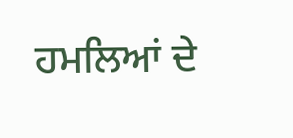ਹਮਲਿਆਂ ਦੇ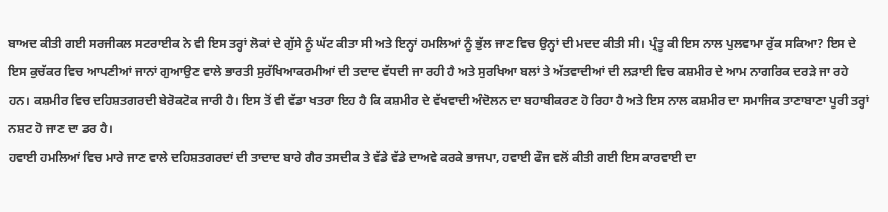ਬਾਅਦ ਕੀਤੀ ਗਈ ਸਰਜੀਕਲ ਸਟਰਾਈਕ ਨੇ ਵੀ ਇਸ ਤਰ੍ਹਾਂ ਲੋਕਾਂ ਦੇ ਗੁੱਸੇ ਨੂੰ ਘੱਟ ਕੀਤਾ ਸੀ ਅਤੇ ਇਨ੍ਹਾਂ ਹਮਲਿਆਂ ਨੂੰ ਭੁੱਲ ਜਾਣ ਵਿਚ ਉਨ੍ਹਾਂ ਦੀ ਮਦਦ ਕੀਤੀ ਸੀ। ਪ੍ਰੰਤੂ ਕੀ ਇਸ ਨਾਲ ਪੁਲਵਾਮਾ ਰੁੱਕ ਸਕਿਆ? ਇਸ ਦੇ ਇਸ ਕੁਚੱਕਰ ਵਿਚ ਆਪਣੀਆਂ ਜਾਨਾਂ ਗੁਆਉਣ ਵਾਲੇ ਭਾਰਤੀ ਸੁਰੱਖਿਆਕਰਮੀਆਂ ਦੀ ਤਦਾਦ ਵੱਧਦੀ ਜਾ ਰਹੀ ਹੈ ਅਤੇ ਸੁਰਖਿਆ ਬਲਾਂ ਤੇ ਅੱਤਵਾਦੀਆਂ ਦੀ ਲੜਾਈ ਵਿਚ ਕਸ਼ਮੀਰ ਦੇ ਆਮ ਨਾਗਰਿਕ ਦਰੜੇ ਜਾ ਰਹੇ ਹਨ। ਕਸ਼ਮੀਰ ਵਿਚ ਦਹਿਸ਼ਤਗਰਦੀ ਬੇਰੋਕਟੋਕ ਜਾਰੀ ਹੈ। ਇਸ ਤੋਂ ਵੀ ਵੱਡਾ ਖਤਰਾ ਇਹ ਹੈ ਕਿ ਕਸ਼ਮੀਰ ਦੇ ਵੱਖਵਾਦੀ ਅੰਦੋਲਨ ਦਾ ਬਹਾਬੀਕਰਣ ਹੋ ਰਿਹਾ ਹੈ ਅਤੇ ਇਸ ਨਾਲ ਕਸ਼ਮੀਰ ਦਾ ਸਮਾਜਿਕ ਤਾਣਾਬਾਣਾ ਪੂਰੀ ਤਰ੍ਹਾਂ ਨਸ਼ਟ ਹੋ ਜਾਣ ਦਾ ਡਰ ਹੈ।
ਹਵਾਈ ਹਮਲਿਆਂ ਵਿਚ ਮਾਰੇ ਜਾਣ ਵਾਲੇ ਦਹਿਸ਼ਤਗਰਦਾਂ ਦੀ ਤਾਦਾਦ ਬਾਰੇ ਗੈਰ ਤਸਦੀਕ ਤੇ ਵੱਡੇ ਵੱਡੇ ਦਾਅਵੇ ਕਰਕੇ ਭਾਜਪਾ, ਹਵਾਈ ਫੌਜ ਵਲੋਂ ਕੀਤੀ ਗਈ ਇਸ ਕਾਰਵਾਈ ਦਾ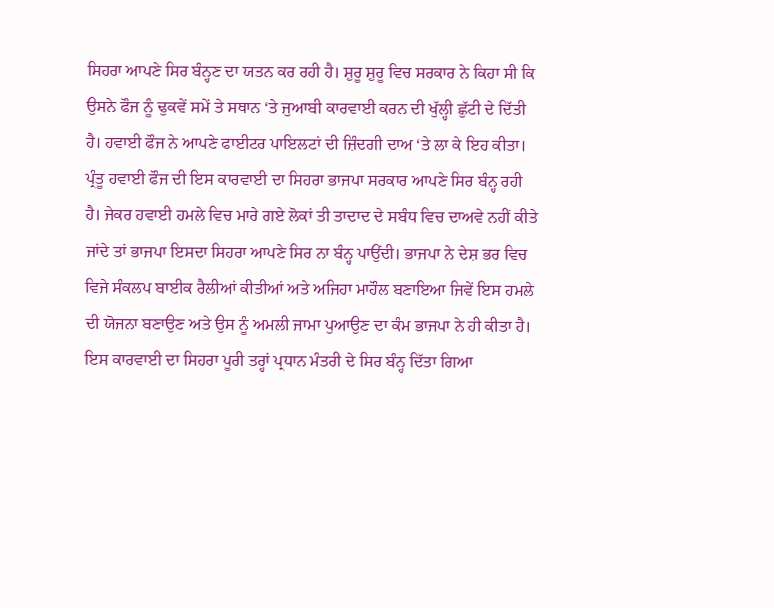ਸਿਹਰਾ ਆਪਣੇ ਸਿਰ ਬੰਨ੍ਹਣ ਦਾ ਯਤਨ ਕਰ ਰਹੀ ਹੈ। ਸ਼ੁਰੂ ਸ਼ੁਰੂ ਵਿਚ ਸਰਕਾਰ ਨੇ ਕਿਹਾ ਸੀ ਕਿ ਉਸਨੇ ਫੌਜ ਨੂੰ ਢੁਕਵੇਂ ਸਮੇਂ ਤੇ ਸਥਾਨ ‘ਤੇ ਜੁਆਬੀ ਕਾਰਵਾਈ ਕਰਨ ਦੀ ਖੁੱਲ੍ਹੀ ਛੁੱਟੀ ਦੇ ਦਿੱਤੀ ਹੈ। ਹਵਾਈ ਫੌਜ ਨੇ ਆਪਣੇ ਫਾਈਟਰ ਪਾਇਲਟਾਂ ਦੀ ਜ਼ਿੰਦਗੀ ਦਾਅ ‘ਤੇ ਲਾ ਕੇ ਇਹ ਕੀਤਾ। ਪ੍ਰੰਤੂ ਹਵਾਈ ਫੌਜ ਦੀ ਇਸ ਕਾਰਵਾਈ ਦਾ ਸਿਹਰਾ ਭਾਜਪਾ ਸਰਕਾਰ ਆਪਣੇ ਸਿਰ ਬੰਨ੍ਹ ਰਹੀ ਹੈ। ਜੇਕਰ ਹਵਾਈ ਹਮਲੇ ਵਿਚ ਮਾਰੇ ਗਏ ਲੋਕਾਂ ਤੀ ਤਾਦਾਦ ਦੇ ਸਬੰਧ ਵਿਚ ਦਾਅਵੇ ਨਹੀਂ ਕੀਤੇ ਜਾਂਦੇ ਤਾਂ ਭਾਜਪਾ ਇਸਦਾ ਸਿਹਰਾ ਆਪਣੇ ਸਿਰ ਨਾ ਬੰਨ੍ਹ ਪਾਉਂਦੀ। ਭਾਜਪਾ ਨੇ ਦੇਸ਼ ਭਰ ਵਿਚ ਵਿਜੇ ਸੰਕਲਪ ਬਾਈਕ ਰੈਲੀਆਂ ਕੀਤੀਆਂ ਅਤੇ ਅਜਿਹਾ ਮਾਹੌਲ ਬਣਾਇਆ ਜਿਵੇਂ ਇਸ ਹਮਲੇ ਦੀ ਯੋਜਨਾ ਬਣਾਉਣ ਅਤੇ ਉਸ ਨੂੰ ਅਮਲੀ ਜਾਮਾ ਪੁਆਉਣ ਦਾ ਕੰਮ ਭਾਜਪਾ ਨੇ ਹੀ ਕੀਤਾ ਹੈ। ਇਸ ਕਾਰਵਾਈ ਦਾ ਸਿਹਰਾ ਪੂਰੀ ਤਰ੍ਹਾਂ ਪ੍ਰਧਾਨ ਮੰਤਰੀ ਦੇ ਸਿਰ ਬੰਨ੍ਹ ਦਿੱਤਾ ਗਿਆ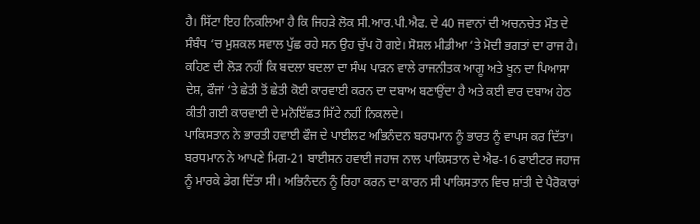ਹੈ। ਸਿੱਟਾ ਇਹ ਨਿਕਲਿਆ ਹੈ ਕਿ ਜਿਹੜੇ ਲੋਕ ਸੀ.ਆਰ.ਪੀ.ਐਫ. ਦੇ 40 ਜਵਾਨਾਂ ਦੀ ਅਚਨਚੇਤ ਮੌਤ ਦੇ ਸੰਬੰਧ ‘ਚ ਮੁਸ਼ਕਲ ਸਵਾਲ ਪੁੱਛ ਰਹੇ ਸਨ ਉਹ ਚੁੱਪ ਹੋ ਗਏ। ਸੋਸ਼ਲ ਮੀਡੀਆ ‘ਤੇ ਮੋਦੀ ਭਗਤਾਂ ਦਾ ਰਾਜ ਹੈ। ਕਹਿਣ ਦੀ ਲੋੜ ਨਹੀਂ ਕਿ ਬਦਲਾ ਬਦਲਾ ਦਾ ਸੰਘ ਪਾੜਨ ਵਾਲੇ ਰਾਜਨੀਤਕ ਆਗੂ ਅਤੇ ਖੂਨ ਦਾ ਪਿਆਸਾ ਦੇਸ਼, ਫੌਜਾਂ ‘ਤੇ ਛੇਤੀ ਤੋਂ ਛੇਤੀ ਕੋਈ ਕਾਰਵਾਈ ਕਰਨ ਦਾ ਦਬਾਅ ਬਣਾਉਂਦਾ ਹੈ ਅਤੇ ਕਈ ਵਾਰ ਦਬਾਅ ਹੇਠ ਕੀਤੀ ਗਈ ਕਾਰਵਾਈ ਦੇ ਮਨੋਇੱਛਤ ਸਿੱਟੇ ਨਹੀਂ ਨਿਕਲਦੇ।
ਪਾਕਿਸਤਾਨ ਨੇ ਭਾਰਤੀ ਹਵਾਈ ਫੌਜ ਦੇ ਪਾਈਲਟ ਅਭਿਨੰਦਨ ਬਰਧਮਾਨ ਨੂੰ ਭਾਰਤ ਨੂੰ ਵਾਪਸ ਕਰ ਦਿੱਤਾ। ਬਰਧਮਾਨ ਨੇ ਆਪਣੇ ਮਿਗ-21 ਬਾਈਸਨ ਹਵਾਈ ਜਹਾਜ ਨਾਲ ਪਾਕਿਸਤਾਨ ਦੇ ਐਫ-16 ਫਾਈਟਰ ਜਹਾਜ ਨੂੰ ਮਾਰਕੇ ਡੇਗ ਦਿੱਤਾ ਸੀ। ਅਭਿਨੰਦਨ ਨੂੰ ਰਿਹਾ ਕਰਨ ਦਾ ਕਾਰਨ ਸੀ ਪਾਕਿਸਤਾਨ ਵਿਚ ਸ਼ਾਂਤੀ ਦੇ ਪੈਰੋਕਾਰਾਂ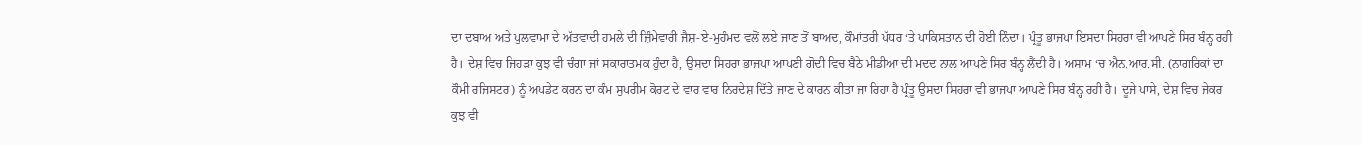ਦਾ ਦਬਾਅ ਅਤੇ ਪੁਲਵਾਮਾ ਦੇ ਅੱਤਵਾਦੀ ਹਮਲੇ ਦੀ ਜ਼ਿੰਮੇਵਾਰੀ ਜੈਸ਼-ਏ-ਮੁਹੰਮਦ ਵਲੋਂ ਲਏ ਜਾਣ ਤੋਂ ਬਾਅਦ, ਕੌਮਾਂਤਰੀ ਪੱਧਰ ‘ਤੇ ਪਾਕਿਸਤਾਨ ਦੀ ਹੋਈ ਨਿੰਦਾ। ਪ੍ਰੰਤੂ ਭਾਜਪਾ ਇਸਦਾ ਸਿਹਰਾ ਵੀ ਆਪਣੇ ਸਿਰ ਬੰਨ੍ਹ ਰਹੀ ਹੈ। ਦੇਸ਼ ਵਿਚ ਜਿਹੜਾ ਕੁਝ ਵੀ ਚੰਗਾ ਜਾਂ ਸਕਾਰਾਤਮਕ ਹੁੰਦਾ ਹੈ, ਉਸਦਾ ਸਿਹਰਾ ਭਾਜਪਾ ਆਪਣੀ ਗੋਦੀ ਵਿਚ ਬੈਠੇ ਮੀਡੀਆ ਦੀ ਮਦਦ ਨਾਲ ਆਪਣੇ ਸਿਰ ਬੰਨ੍ਹ ਲੈਂਦੀ ਹੈ। ਅਸਾਮ ‘ਚ ਐਨ.ਆਰ.ਸੀ. (ਨਾਗਰਿਕਾਂ ਦਾ ਕੌਮੀ ਰਜਿਸਟਰ) ਨੂੰ ਅਪਡੇਟ ਕਰਨ ਦਾ ਕੰਮ ਸੁਪਰੀਮ ਕੋਰਟ ਦੇ ਵਾਰ ਵਾਰ ਨਿਰਦੇਸ਼ ਦਿੱਤੇ ਜਾਣ ਦੇ ਕਾਰਨ ਕੀਤਾ ਜਾ ਰਿਹਾ ਹੈ ਪ੍ਰੰਤੂ ਉਸਦਾ ਸਿਹਰਾ ਵੀ ਭਾਜਪਾ ਆਪਣੇ ਸਿਰ ਬੰਨ੍ਹ ਰਹੀ ਹੈ। ਦੂਜੇ ਪਾਸੇ, ਦੇਸ਼ ਵਿਚ ਜੇਕਰ ਕੁਝ ਵੀ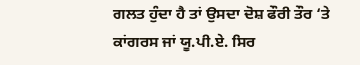ਗਲਤ ਹੁੰਦਾ ਹੈ ਤਾਂ ਉਸਦਾ ਦੋਸ਼ ਫੌਰੀ ਤੌਰ ‘ਤੇ ਕਾਂਗਰਸ ਜਾਂ ਯੂ.ਪੀ.ਏ. ਸਿਰ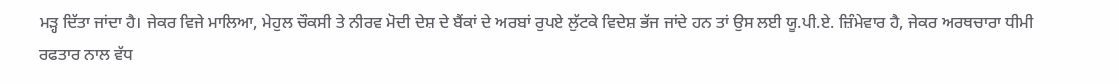ਮੜ੍ਹ ਦਿੱਤਾ ਜਾਂਦਾ ਹੈ। ਜੇਕਰ ਵਿਜੇ ਮਾਲਿਆ, ਮੇਹੁਲ ਚੌਕਸੀ ਤੇ ਨੀਰਵ ਮੋਦੀ ਦੇਸ਼ ਦੇ ਬੈਂਕਾਂ ਦੇ ਅਰਬਾਂ ਰੁਪਏ ਲੁੱਟਕੇ ਵਿਦੇਸ਼ ਭੱਜ ਜਾਂਦੇ ਹਨ ਤਾਂ ਉਸ ਲਈ ਯੂ.ਪੀ.ਏ. ਜ਼ਿੰਮੇਵਾਰ ਹੈ, ਜੇਕਰ ਅਰਥਚਾਰਾ ਧੀਮੀ ਰਫਤਾਰ ਨਾਲ ਵੱਧ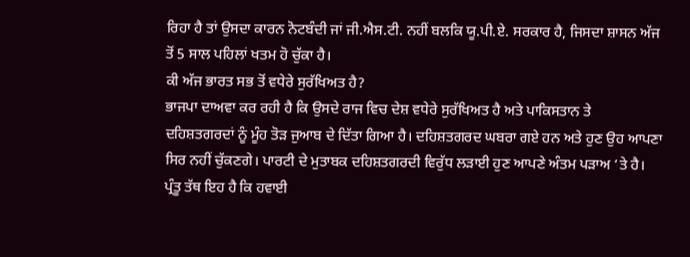ਰਿਹਾ ਹੈ ਤਾਂ ਉਸਦਾ ਕਾਰਨ ਨੋਟਬੰਦੀ ਜਾਂ ਜੀ.ਐਸ.ਟੀ. ਨਹੀਂ ਬਲਕਿ ਯੂ.ਪੀ.ਏ. ਸਰਕਾਰ ਹੈ, ਜਿਸਦਾ ਸ਼ਾਸਨ ਅੱਜ ਤੋਂ 5 ਸਾਲ ਪਹਿਲਾਂ ਖਤਮ ਹੋ ਚੁੱਕਾ ਹੈ।
ਕੀ ਅੱਜ ਭਾਰਤ ਸਭ ਤੋਂ ਵਧੇਰੇ ਸੁਰੱਖਿਅਤ ਹੈ?
ਭਾਜਪਾ ਦਾਅਵਾ ਕਰ ਰਹੀ ਹੈ ਕਿ ਉਸਦੇ ਰਾਜ ਵਿਚ ਦੇਸ਼ ਵਧੇਰੇ ਸੁਰੱਖਿਅਤ ਹੈ ਅਤੇ ਪਾਕਿਸਤਾਨ ਤੇ ਦਹਿਸ਼ਤਗਰਦਾਂ ਨੂੰ ਮੂੰਹ ਤੋੜ ਜੁਆਬ ਦੇ ਦਿੱਤਾ ਗਿਆ ਹੈ। ਦਹਿਸ਼ਤਗਰਦ ਘਬਰਾ ਗਏ ਹਨ ਅਤੇ ਹੁਣ ਉਹ ਆਪਣਾ ਸਿਰ ਨਹੀਂ ਚੁੱਕਣਗੇ। ਪਾਰਟੀ ਦੇ ਮੁਤਾਬਕ ਦਹਿਸ਼ਤਗਰਦੀ ਵਿਰੁੱਧ ਲੜਾਈ ਹੁਣ ਆਪਣੇ ਅੰਤਮ ਪੜਾਅ ‘ਤੇ ਹੈ। ਪ੍ਰੰਤੂ ਤੱਥ ਇਹ ਹੈ ਕਿ ਹਵਾਈ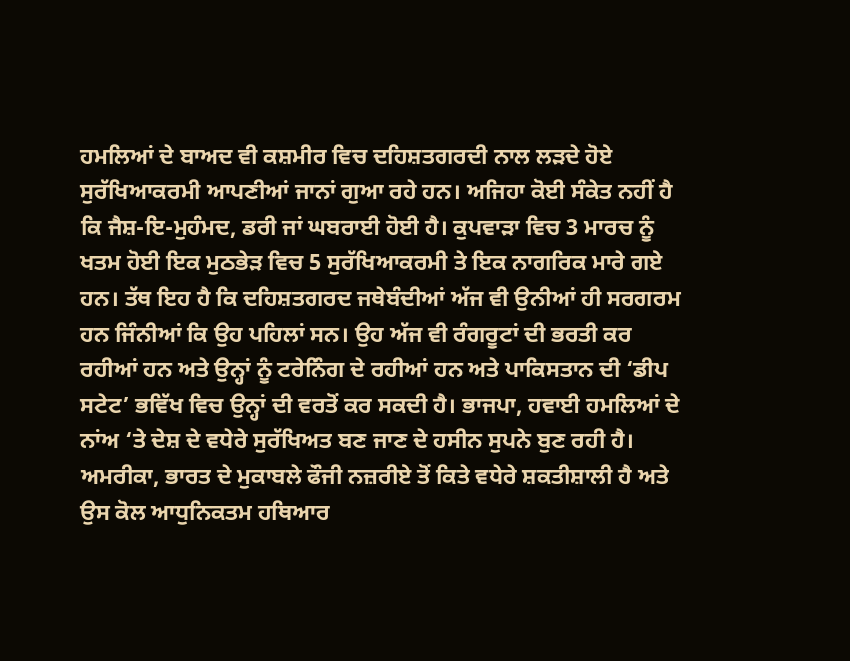ਹਮਲਿਆਂ ਦੇ ਬਾਅਦ ਵੀ ਕਸ਼ਮੀਰ ਵਿਚ ਦਹਿਸ਼ਤਗਰਦੀ ਨਾਲ ਲੜਦੇ ਹੋਏ ਸੁਰੱਖਿਆਕਰਮੀ ਆਪਣੀਆਂ ਜਾਨਾਂ ਗੁਆ ਰਹੇ ਹਨ। ਅਜਿਹਾ ਕੋਈ ਸੰਕੇਤ ਨਹੀਂ ਹੈ ਕਿ ਜੈਸ਼-ਇ-ਮੁਹੰਮਦ, ਡਰੀ ਜਾਂ ਘਬਰਾਈ ਹੋਈ ਹੈ। ਕੁਪਵਾੜਾ ਵਿਚ 3 ਮਾਰਚ ਨੂੰ ਖਤਮ ਹੋਈ ਇਕ ਮੁਠਭੇੜ ਵਿਚ 5 ਸੁਰੱਖਿਆਕਰਮੀ ਤੇ ਇਕ ਨਾਗਰਿਕ ਮਾਰੇ ਗਏ ਹਨ। ਤੱਥ ਇਹ ਹੈ ਕਿ ਦਹਿਸ਼ਤਗਰਦ ਜਥੇਬੰਦੀਆਂ ਅੱਜ ਵੀ ਉਨੀਆਂ ਹੀ ਸਰਗਰਮ ਹਨ ਜਿੰਨੀਆਂ ਕਿ ਉਹ ਪਹਿਲਾਂ ਸਨ। ਉਹ ਅੱਜ ਵੀ ਰੰਗਰੂਟਾਂ ਦੀ ਭਰਤੀ ਕਰ ਰਹੀਆਂ ਹਨ ਅਤੇ ਉਨ੍ਹਾਂ ਨੂੰ ਟਰੇਨਿੰਗ ਦੇ ਰਹੀਆਂ ਹਨ ਅਤੇ ਪਾਕਿਸਤਾਨ ਦੀ ‘ਡੀਪ ਸਟੇਟ’ ਭਵਿੱਖ ਵਿਚ ਉਨ੍ਹਾਂ ਦੀ ਵਰਤੋਂ ਕਰ ਸਕਦੀ ਹੈ। ਭਾਜਪਾ, ਹਵਾਈ ਹਮਲਿਆਂ ਦੇ ਨਾਂਅ ‘ਤੇ ਦੇਸ਼ ਦੇ ਵਧੇਰੇ ਸੁਰੱਖਿਅਤ ਬਣ ਜਾਣ ਦੇ ਹਸੀਨ ਸੁਪਨੇ ਬੁਣ ਰਹੀ ਹੈ।
ਅਮਰੀਕਾ, ਭਾਰਤ ਦੇ ਮੁਕਾਬਲੇ ਫੌਜੀ ਨਜ਼ਰੀਏ ਤੋਂ ਕਿਤੇ ਵਧੇਰੇ ਸ਼ਕਤੀਸ਼ਾਲੀ ਹੈ ਅਤੇ ਉਸ ਕੋਲ ਆਧੁਨਿਕਤਮ ਹਥਿਆਰ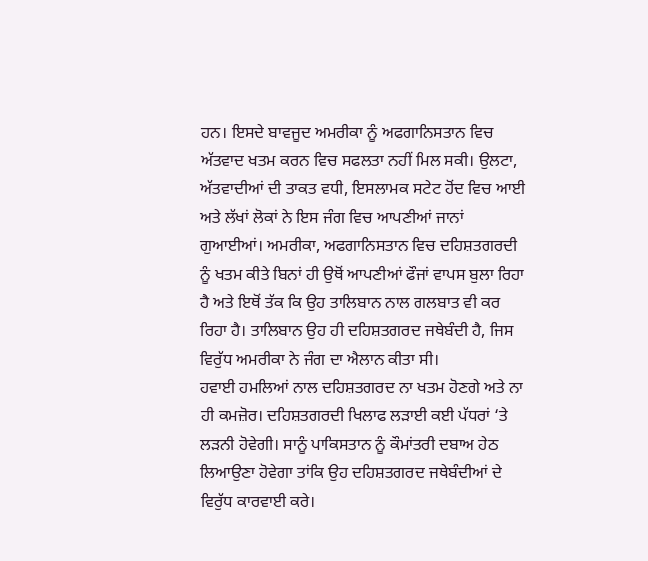ਹਨ। ਇਸਦੇ ਬਾਵਜੂਦ ਅਮਰੀਕਾ ਨੂੰ ਅਫਗਾਨਿਸਤਾਨ ਵਿਚ ਅੱਤਵਾਦ ਖਤਮ ਕਰਨ ਵਿਚ ਸਫਲਤਾ ਨਹੀਂ ਮਿਲ ਸਕੀ। ਉਲਟਾ, ਅੱਤਵਾਦੀਆਂ ਦੀ ਤਾਕਤ ਵਧੀ, ਇਸਲਾਮਕ ਸਟੇਟ ਹੋਂਦ ਵਿਚ ਆਈ ਅਤੇ ਲੱਖਾਂ ਲੋਕਾਂ ਨੇ ਇਸ ਜੰਗ ਵਿਚ ਆਪਣੀਆਂ ਜਾਨਾਂ ਗੁਆਈਆਂ। ਅਮਰੀਕਾ, ਅਫਗਾਨਿਸਤਾਨ ਵਿਚ ਦਹਿਸ਼ਤਗਰਦੀ ਨੂੰ ਖਤਮ ਕੀਤੇ ਬਿਨਾਂ ਹੀ ਉਥੋਂ ਆਪਣੀਆਂ ਫੌਜਾਂ ਵਾਪਸ ਬੁਲਾ ਰਿਹਾ ਹੈ ਅਤੇ ਇਥੋਂ ਤੱਕ ਕਿ ਉਹ ਤਾਲਿਬਾਨ ਨਾਲ ਗਲਬਾਤ ਵੀ ਕਰ ਰਿਹਾ ਹੈ। ਤਾਲਿਬਾਨ ਉਹ ਹੀ ਦਹਿਸ਼ਤਗਰਦ ਜਥੇਬੰਦੀ ਹੈ, ਜਿਸ ਵਿਰੁੱਧ ਅਮਰੀਕਾ ਨੇ ਜੰਗ ਦਾ ਐਲਾਨ ਕੀਤਾ ਸੀ।
ਹਵਾਈ ਹਮਲਿਆਂ ਨਾਲ ਦਹਿਸ਼ਤਗਰਦ ਨਾ ਖਤਮ ਹੋਣਗੇ ਅਤੇ ਨਾ ਹੀ ਕਮਜ਼ੋਰ। ਦਹਿਸ਼ਤਗਰਦੀ ਖਿਲਾਫ ਲੜਾਈ ਕਈ ਪੱਧਰਾਂ ‘ਤੇ ਲੜਨੀ ਹੋਵੇਗੀ। ਸਾਨੂੰ ਪਾਕਿਸਤਾਨ ਨੂੰ ਕੌਮਾਂਤਰੀ ਦਬਾਅ ਹੇਠ ਲਿਆਉਣਾ ਹੋਵੇਗਾ ਤਾਂਕਿ ਉਹ ਦਹਿਸ਼ਤਗਰਦ ਜਥੇਬੰਦੀਆਂ ਦੇ ਵਿਰੁੱਧ ਕਾਰਵਾਈ ਕਰੇ।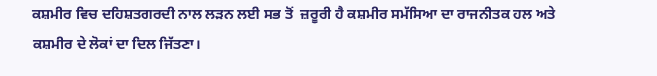ਕਸ਼ਮੀਰ ਵਿਚ ਦਹਿਸ਼ਤਗਰਦੀ ਨਾਲ ਲੜਨ ਲਈ ਸਭ ਤੋਂ  ਜ਼ਰੂਰੀ ਹੈ ਕਸ਼ਮੀਰ ਸਮੱਸਿਆ ਦਾ ਰਾਜਨੀਤਕ ਹਲ ਅਤੇ ਕਸ਼ਮੀਰ ਦੇ ਲੋਕਾਂ ਦਾ ਦਿਲ ਜਿੱਤਣਾ।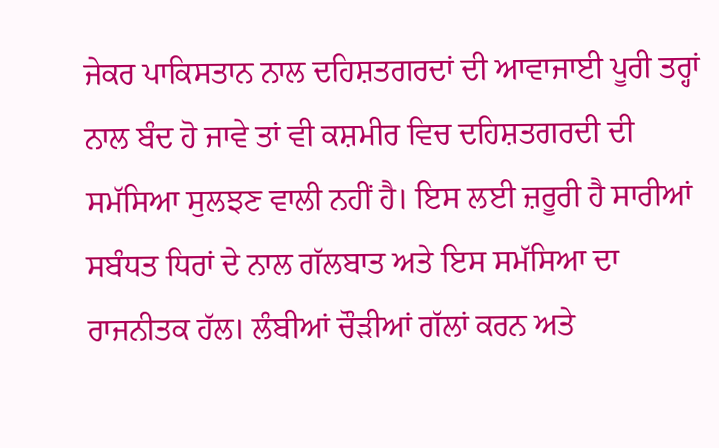ਜੇਕਰ ਪਾਕਿਸਤਾਨ ਨਾਲ ਦਹਿਸ਼ਤਗਰਦਾਂ ਦੀ ਆਵਾਜਾਈ ਪੂਰੀ ਤਰ੍ਹਾਂ ਨਾਲ ਬੰਦ ਹੋ ਜਾਵੇ ਤਾਂ ਵੀ ਕਸ਼ਮੀਰ ਵਿਚ ਦਹਿਸ਼ਤਗਰਦੀ ਦੀ ਸਮੱਸਿਆ ਸੁਲਝਣ ਵਾਲੀ ਨਹੀਂ ਹੈ। ਇਸ ਲਈ ਜ਼ਰੂਰੀ ਹੈ ਸਾਰੀਆਂ ਸਬੰਧਤ ਧਿਰਾਂ ਦੇ ਨਾਲ ਗੱਲਬਾਤ ਅਤੇ ਇਸ ਸਮੱਸਿਆ ਦਾ ਰਾਜਨੀਤਕ ਹੱਲ। ਲੰਬੀਆਂ ਚੌੜੀਆਂ ਗੱਲਾਂ ਕਰਨ ਅਤੇ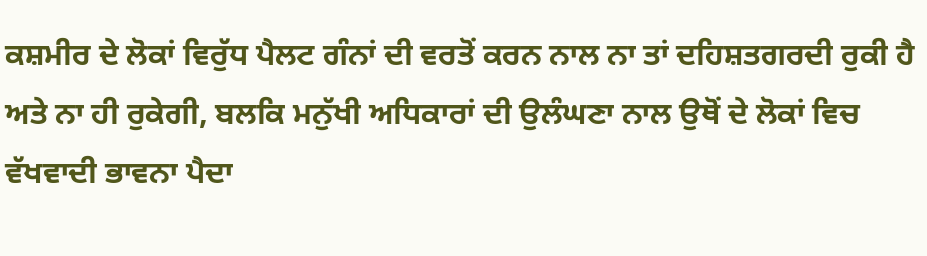ਕਸ਼ਮੀਰ ਦੇ ਲੋਕਾਂ ਵਿਰੁੱਧ ਪੈਲਟ ਗੰਨਾਂ ਦੀ ਵਰਤੋਂ ਕਰਨ ਨਾਲ ਨਾ ਤਾਂ ਦਹਿਸ਼ਤਗਰਦੀ ਰੁਕੀ ਹੈ ਅਤੇ ਨਾ ਹੀ ਰੁਕੇਗੀ, ਬਲਕਿ ਮਨੁੱਖੀ ਅਧਿਕਾਰਾਂ ਦੀ ਉਲੰਘਣਾ ਨਾਲ ਉਥੋਂ ਦੇ ਲੋਕਾਂ ਵਿਚ ਵੱਖਵਾਦੀ ਭਾਵਨਾ ਪੈਦਾ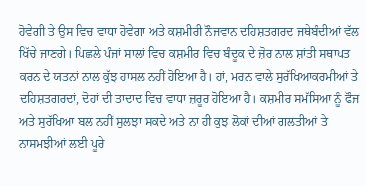ਹੋਵੇਗੀ ਤੇ ਉਸ ਵਿਚ ਵਾਧਾ ਹੋਵੇਗਾ ਅਤੇ ਕਸ਼ਮੀਰੀ ਨੌਜਵਾਨ ਦਹਿਸ਼ਤਗਰਦ ਜਥੇਬੰਦੀਆਂ ਵੱਲ ਖਿੱਚੇ ਜਾਣਗੇ। ਪਿਛਲੇ ਪੰਜਾਂ ਸਾਲਾਂ ਵਿਚ ਕਸ਼ਮੀਰ ਵਿਚ ਬੰਦੂਕ ਦੇ ਜ਼ੋਰ ਨਾਲ ਸ਼ਾਂਤੀ ਸਥਾਪਤ ਕਰਨ ਦੇ ਯਤਨਾਂ ਨਾਲ ਕੁੱਝ ਹਾਸਲ ਨਹੀਂ ਹੋਇਆ ਹੈ। ਹਾਂ, ਮਰਨ ਵਾਲੇ ਸੁਰੱਖਿਆਕਰਮੀਆਂ ਤੇ ਦਹਿਸ਼ਤਗਰਦਾਂ, ਦੋਹਾਂ ਦੀ ਤਾਦਾਦ ਵਿਚ ਵਾਧਾ ਜ਼ਰੂਰ ਹੋਇਆ ਹੈ। ਕਸ਼ਮੀਰ ਸਮੱਸਿਆ ਨੂੰ ਫੌਜ ਅਤੇ ਸੁਰੱਖਿਆ ਬਲ ਨਹੀਂ ਸੁਲਝਾ ਸਕਦੇ ਅਤੇ ਨਾ ਹੀ ਕੁਝ ਲੋਕਾਂ ਦੀਆਂ ਗਲਤੀਆਂ ਤੇ ਨਾਸਮਝੀਆਂ ਲਈ ਪੂਰੇ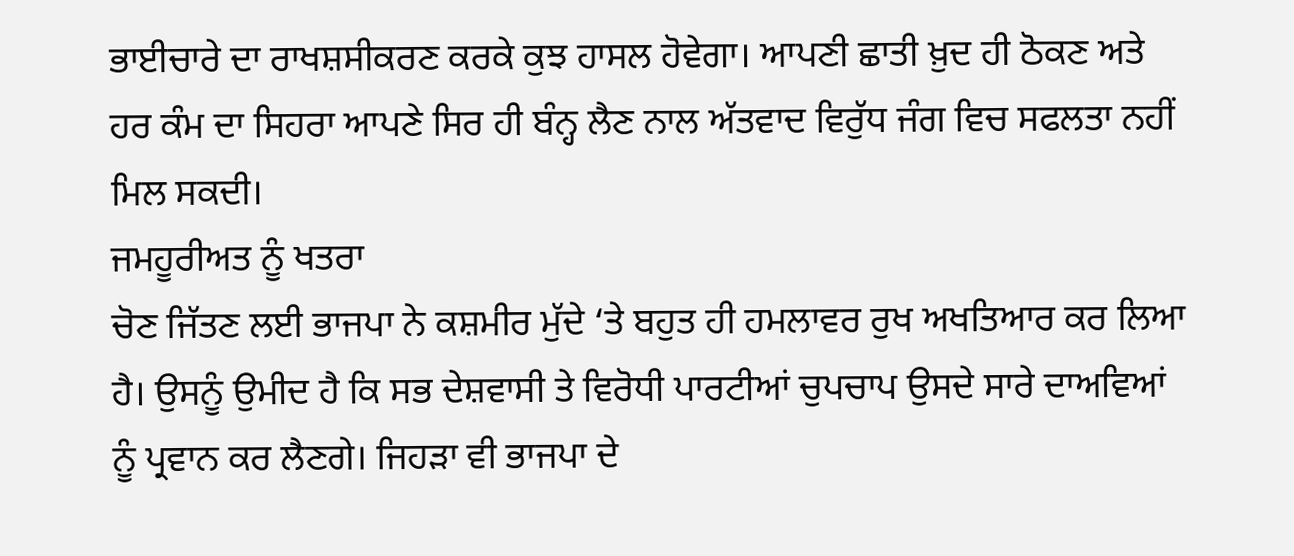ਭਾਈਚਾਰੇ ਦਾ ਰਾਖਸ਼ਸੀਕਰਣ ਕਰਕੇ ਕੁਝ ਹਾਸਲ ਹੋਵੇਗਾ। ਆਪਣੀ ਛਾਤੀ ਖ਼ੁਦ ਹੀ ਠੋਕਣ ਅਤੇ ਹਰ ਕੰਮ ਦਾ ਸਿਹਰਾ ਆਪਣੇ ਸਿਰ ਹੀ ਬੰਨ੍ਹ ਲੈਣ ਨਾਲ ਅੱਤਵਾਦ ਵਿਰੁੱਧ ਜੰਗ ਵਿਚ ਸਫਲਤਾ ਨਹੀਂ ਮਿਲ ਸਕਦੀ।
ਜਮਹੂਰੀਅਤ ਨੂੰ ਖਤਰਾ
ਚੋਣ ਜਿੱਤਣ ਲਈ ਭਾਜਪਾ ਨੇ ਕਸ਼ਮੀਰ ਮੁੱਦੇ ‘ਤੇ ਬਹੁਤ ਹੀ ਹਮਲਾਵਰ ਰੁਖ ਅਖਤਿਆਰ ਕਰ ਲਿਆ ਹੈ। ਉਸਨੂੰ ਉਮੀਦ ਹੈ ਕਿ ਸਭ ਦੇਸ਼ਵਾਸੀ ਤੇ ਵਿਰੋਧੀ ਪਾਰਟੀਆਂ ਚੁਪਚਾਪ ਉਸਦੇ ਸਾਰੇ ਦਾਅਵਿਆਂ ਨੂੰ ਪ੍ਰਵਾਨ ਕਰ ਲੈਣਗੇ। ਜਿਹੜਾ ਵੀ ਭਾਜਪਾ ਦੇ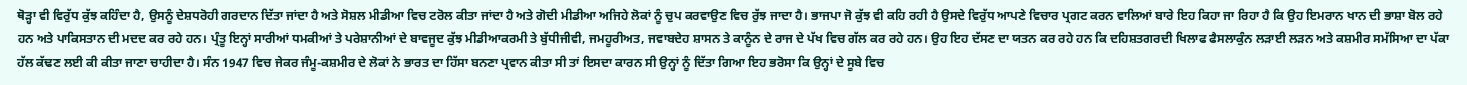ਥੋੜ੍ਹਾ ਵੀ ਵਿਰੁੱਧ ਕੁੱਝ ਕਹਿੰਦਾ ਹੈ, ਉਸਨੂੰ ਦੇਸ਼ਧਰੋਹੀ ਗਰਦਾਨ ਦਿੱਤਾ ਜਾਂਦਾ ਹੈ ਅਤੇ ਸੋਸ਼ਲ ਮੀਡੀਆ ਵਿਚ ਟਰੋਲ ਕੀਤਾ ਜਾਂਦਾ ਹੈ ਅਤੇ ਗੋਦੀ ਮੀਡੀਆ ਅਜਿਹੇ ਲੋਕਾਂ ਨੂੰ ਚੁਪ ਕਰਵਾਉਣ ਵਿਚ ਰੁੱਝ ਜਾਦਾ ਹੈ। ਭਾਜਪਾ ਜੋ ਕੁੱਝ ਵੀ ਕਹਿ ਰਹੀ ਹੈ ਉਸਦੇ ਵਿਰੁੱਧ ਆਪਣੇ ਵਿਚਾਰ ਪ੍ਰਗਟ ਕਰਨ ਵਾਲਿਆਂ ਬਾਰੇ ਇਹ ਕਿਹਾ ਜਾ ਰਿਹਾ ਹੈ ਕਿ ਉਹ ਇਮਰਾਨ ਖਾਨ ਦੀ ਭਾਸ਼ਾ ਬੋਲ ਰਹੇ ਹਨ ਅਤੇ ਪਾਕਿਸਤਾਨ ਦੀ ਮਦਦ ਕਰ ਰਹੇ ਹਨ। ਪ੍ਰੰਤੂ ਇਨ੍ਹਾਂ ਸਾਰੀਆਂ ਧਮਕੀਆਂ ਤੇ ਪਰੇਸ਼ਾਨੀਆਂ ਦੇ ਬਾਵਜੂਦ ਕੁੱਝ ਮੀਡੀਆਕਰਮੀ ਤੇ ਬੁੱਧੀਜੀਵੀ, ਜਮਹੂਰੀਅਤ, ਜਵਾਬਦੇਹ ਸ਼ਾਸਨ ਤੇ ਕਾਨੂੰਨ ਦੇ ਰਾਜ ਦੇ ਪੱਖ ਵਿਚ ਗੱਲ ਕਰ ਰਹੇ ਹਨ। ਉਹ ਇਹ ਦੱਸਣ ਦਾ ਯਤਨ ਕਰ ਰਹੇ ਹਨ ਕਿ ਦਹਿਸ਼ਤਗਰਦੀ ਖਿਲਾਫ ਫੈਸਲਾਕੁੰਨ ਲੜਾਈ ਲੜਨ ਅਤੇ ਕਸ਼ਮੀਰ ਸਮੱਸਿਆ ਦਾ ਪੱਕਾ ਹੱਲ ਕੱਢਣ ਲਈ ਕੀ ਕੀਤਾ ਜਾਣਾ ਚਾਹੀਦਾ ਹੈ। ਸੰਨ 1947 ਵਿਚ ਜੇਕਰ ਜੰਮੂ-ਕਸ਼ਮੀਰ ਦੇ ਲੋਕਾਂ ਨੇ ਭਾਰਤ ਦਾ ਹਿੱਸਾ ਬਨਣਾ ਪ੍ਰਵਾਨ ਕੀਤਾ ਸੀ ਤਾਂ ਇਸਦਾ ਕਾਰਨ ਸੀ ਉਨ੍ਹਾਂ ਨੂੰ ਦਿੱਤਾ ਗਿਆ ਇਹ ਭਰੋਸਾ ਕਿ ਉਨ੍ਹਾਂ ਦੇ ਸੂਬੇ ਵਿਚ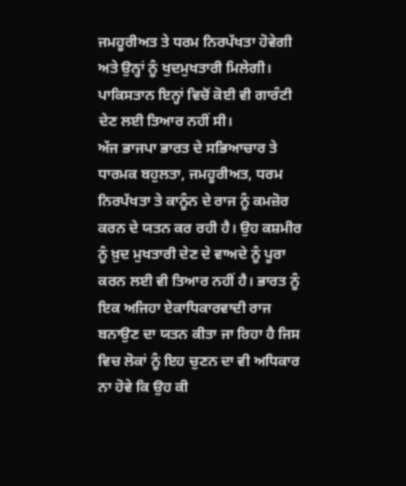ਜਮਹੂਰੀਅਤ ਤੇ ਧਰਮ ਨਿਰਪੱਖਤਾ ਹੋਵੇਗੀ ਅਤੇ ਉਨ੍ਹਾਂ ਨੂੰ ਖੁਦਮੁਖਤਾਰੀ ਮਿਲੇਗੀ। ਪਾਕਿਸਤਾਨ ਇਨ੍ਹਾਂ ਵਿਚੋਂ ਕੋਈ ਵੀ ਗਾਰੰਟੀ ਦੇਣ ਲਈ ਤਿਆਰ ਨਹੀਂ ਸੀ।
ਅੱਜ ਭਾਜਪਾ ਭਾਰਤ ਦੇ ਸਭਿਆਚਾਰ ਤੇ ਧਾਰਮਕ ਬਹੁਲਤਾ, ਜਮਹੂਰੀਅਤ, ਧਰਮ ਨਿਰਪੱਖਤਾ ਤੇ ਕਾਨੂੰਨ ਦੇ ਰਾਜ ਨੂੰ ਕਮਜ਼ੋਰ ਕਰਨ ਦੇ ਯਤਨ ਕਰ ਰਹੀ ਹੈ। ਉਹ ਕਸ਼ਮੀਰ ਨੂੰ ਖ਼ੁਦ ਮੁਖਤਾਰੀ ਦੇਣ ਦੇ ਵਾਅਦੇ ਨੂੰ ਪੂਰਾ ਕਰਨ ਲਈ ਵੀ ਤਿਆਰ ਨਹੀਂ ਹੈ। ਭਾਰਤ ਨੂੰ ਇਕ ਅਜਿਹਾ ਏਕਾਧਿਕਾਰਵਾਦੀ ਰਾਜ ਬਨਾਉਣ ਦਾ ਯਤਨ ਕੀਤਾ ਜਾ ਰਿਹਾ ਹੈ ਜਿਸ ਵਿਚ ਲੋਕਾਂ ਨੂੰ ਇਹ ਚੁਣਨ ਦਾ ਵੀ ਅਧਿਕਾਰ ਨਾ ਹੋਵੇ ਕਿ ਉਹ ਕੀ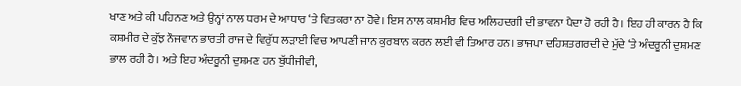ਖਾਣ ਅਤੇ ਕੀ ਪਹਿਨਣ ਅਤੇ ਉਨ੍ਹਾਂ ਨਾਲ ਧਰਮ ਦੇ ਆਧਾਰ ‘ਤੇ ਵਿਤਕਰਾ ਨਾ ਹੋਵੇ। ਇਸ ਨਾਲ ਕਸ਼ਮੀਰ ਵਿਚ ਅਲਿਹਦਗੀ ਦੀ ਭਾਵਨਾ ਪੈਦਾ ਹੋ ਰਹੀ ਹੈ। ਇਹ ਹੀ ਕਾਰਨ ਹੈ ਕਿ ਕਸ਼ਮੀਰ ਦੇ ਕੁੱਝ ਨੌਜਵਾਨ ਭਾਰਤੀ ਰਾਜ ਦੇ ਵਿਰੁੱਧ ਲੜਾਈ ਵਿਚ ਆਪਣੀ ਜਾਨ ਕੁਰਬਾਨ ਕਰਨ ਲਈ ਵੀ ਤਿਆਰ ਹਨ। ਭਾਜਪਾ ਦਹਿਸ਼ਤਗਰਦੀ ਦੇ ਮੁੱਦੇ ‘ਤੇ ਅੰਦਰੂਨੀ ਦੁਸ਼ਮਣ ਭਾਲ ਰਹੀ ਹੈ। ਅਤੇ ਇਹ ਅੰਦਰੂਨੀ ਦੁਸ਼ਮਣ ਹਨ ਬੁੱਧੀਜੀਵੀ,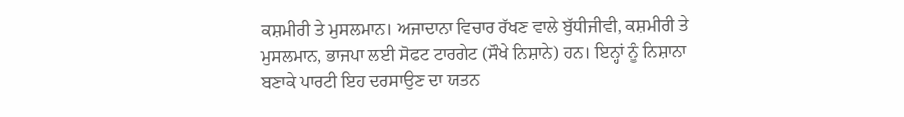ਕਸ਼ਮੀਰੀ ਤੇ ਮੁਸਲਮਾਨ। ਅਜਾਦਾਨਾ ਵਿਚਾਰ ਰੱਖਣ ਵਾਲੇ ਬੁੱਧੀਜੀਵੀ, ਕਸ਼ਮੀਰੀ ਤੇ ਮੁਸਲਮਾਨ, ਭਾਜਪਾ ਲਈ ਸੋਫਟ ਟਾਰਗੇਟ (ਸੌਖੇ ਨਿਸ਼ਾਨੇ) ਹਨ। ਇਨ੍ਹਾਂ ਨੂੰ ਨਿਸ਼ਾਨਾ ਬਣਾਕੇ ਪਾਰਟੀ ਇਹ ਦਰਸਾਉਣ ਦਾ ਯਤਨ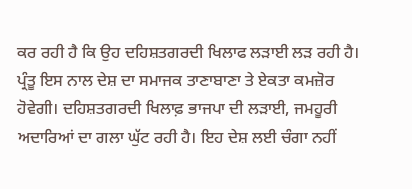ਕਰ ਰਹੀ ਹੈ ਕਿ ਉਹ ਦਹਿਸ਼ਤਗਰਦੀ ਖਿਲਾਫ ਲੜਾਈ ਲੜ ਰਹੀ ਹੈ। ਪ੍ਰੰਤੂ ਇਸ ਨਾਲ ਦੇਸ਼ ਦਾ ਸਮਾਜਕ ਤਾਣਾਬਾਣਾ ਤੇ ਏਕਤਾ ਕਮਜ਼ੋਰ ਹੋਵੇਗੀ। ਦਹਿਸ਼ਤਗਰਦੀ ਖਿਲਾਫ਼ ਭਾਜਪਾ ਦੀ ਲੜਾਈ, ਜਮਹੂਰੀ ਅਦਾਰਿਆਂ ਦਾ ਗਲਾ ਘੁੱਟ ਰਹੀ ਹੈ। ਇਹ ਦੇਸ਼ ਲਈ ਚੰਗਾ ਨਹੀਂ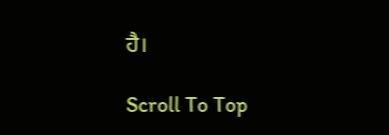ਹੈ।

Scroll To Top